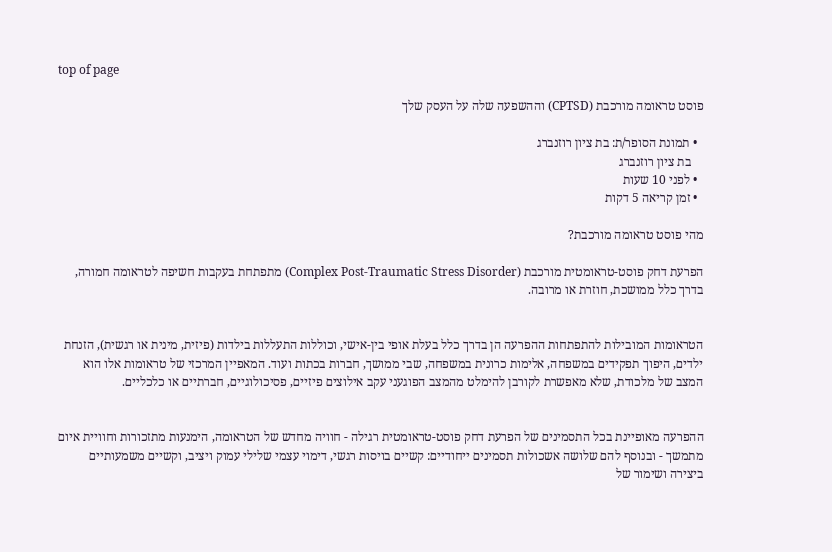top of page

פוסט טראומה מורכבת (CPTSD) וההשפעה שלה על העסק שלך

  • תמונת הסופר/ת: בת ציון רוזנברג
    בת ציון רוזנברג
  • לפני 10 שעות
  • זמן קריאה 5 דקות

מהי פוסט טראומה מורכבת?

הפרעת דחק פוסט-טראומטית מורכבת (Complex Post-Traumatic Stress Disorder) מתפתחת בעקבות חשיפה לטראומה חמורה, בדרך כלל ממושכת, חוזרת או מרובה.


הטראומות המובילות להתפתחות ההפרעה הן בדרך כלל בעלת אופי בין-אישי, וכוללות התעללות בילדות (פיזית, מינית או רגשית), הזנחת ילדים, היפוך תפקידים במשפחה, אלימות כרונית במשפחה, שבי ממושך, חברות בכתות ועוד. המאפיין המרכזי של טראומות אלו הוא המצב של מלכודת, שלא מאפשרת לקורבן להימלט מהמצב הפוגעני עקב אילוצים פיזיים, פסיכולוגיים, חברתיים או כלכליים.


ההפרעה מאופיינת בכל התסמינים של הפרעת דחק פוסט-טראומטית רגילה - חוויה מחדש של הטראומה, הימנעות מתזכורות וחוויית איום מתמשך - ובנוסף להם שלושה אשכולות תסמינים ייחודיים: קשיים בויסות רגשי, דימוי עצמי שלילי עמוק ויציב, וקשיים משמעותיים ביצירה ושימור של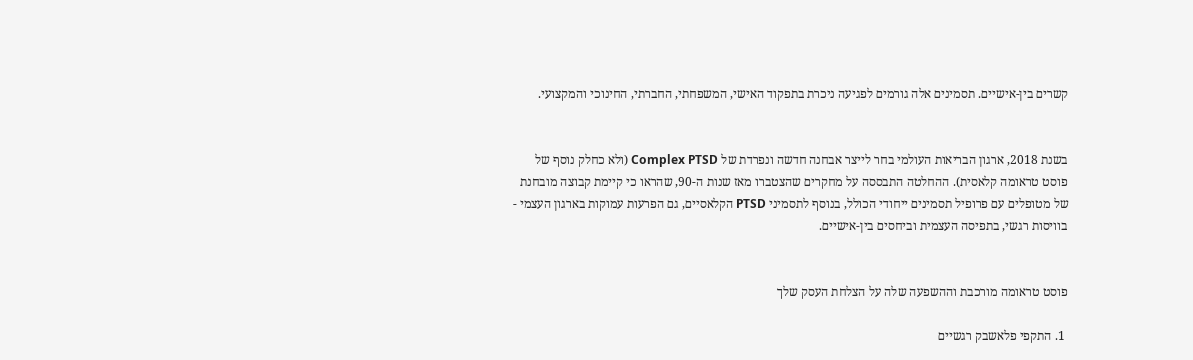קשרים בין-אישיים. תסמינים אלה גורמים לפגיעה ניכרת בתפקוד האישי, המשפחתי, החברתי, החינוכי והמקצועי.


בשנת 2018, ארגון הבריאות העולמי בחר לייצר אבחנה חדשה ונפרדת של Complex PTSD (ולא כחלק נוסף של פוסט טראומה קלאסית). ההחלטה התבססה על מחקרים שהצטברו מאז שנות ה-90, שהראו כי קיימת קבוצה מובחנת של מטופלים עם פרופיל תסמינים ייחודי הכולל, בנוסף לתסמיני PTSD הקלאסיים, גם הפרעות עמוקות בארגון העצמי - בוויסות רגשי, בתפיסה העצמית וביחסים בין-אישיים.


פוסט טראומה מורכבת וההשפעה שלה על הצלחת העסק שלך

 1. התקפי פלאשבק רגשיים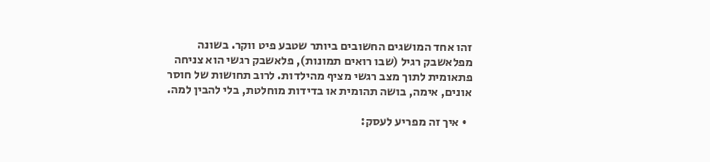זהו אחד המושגים החשובים ביותר שטבע פיט ווקר. בשונה מפלאשבק רגיל (שבו רואים תמונות), פלאשבק רגשי הוא צניחה פתאומית לתוך מצב רגשי מציף מהילדות. לרוב תחושות של חוסר אונים, אימה, בושה תהומית או בדידות מוחלטת, בלי להבין למה.

  • איך זה מפריע לעסק: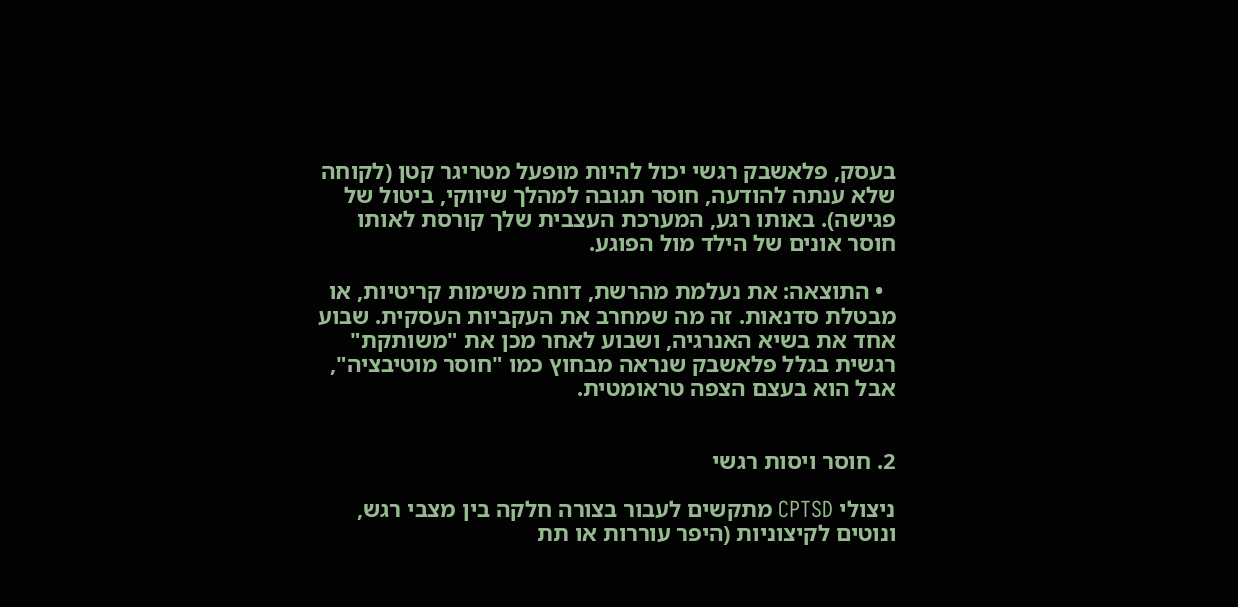בעסק, פלאשבק רגשי יכול להיות מופעל מטריגר קטן (לקוחה שלא ענתה להודעה, חוסר תגובה למהלך שיווקי, ביטול של פגישה). באותו רגע, המערכת העצבית שלך קורסת לאותו חוסר אונים של הילד מול הפוגע.

  • התוצאה: את נעלמת מהרשת, דוחה משימות קריטיות, או מבטלת סדנאות. זה מה שמחרב את העקביות העסקית. שבוע אחד את בשיא האנרגיה, ושבוע לאחר מכן את "משותקת" רגשית בגלל פלאשבק שנראה מבחוץ כמו "חוסר מוטיבציה", אבל הוא בעצם הצפה טראומטית.


2. חוסר ויסות רגשי

ניצולי CPTSD מתקשים לעבור בצורה חלקה בין מצבי רגש, ונוטים לקיצוניות (היפר עוררות או תת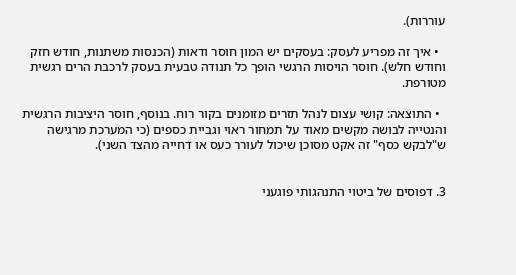עוררות).

  • איך זה מפריע לעסק: בעסקים יש המון חוסר ודאות (הכנסות משתנות, חודש חזק וחודש חלש). חוסר הויסות הרגשי הופך כל תנודה טבעית בעסק לרכבת הרים רגשית מטורפת.

  • התוצאה: קושי עצום לנהל תזרים מזומנים בקור רוח. בנוסף, חוסר היציבות הרגשית והנטייה לבושה מקשים מאוד על תמחור ראוי וגביית כספים (כי המערכת מרגישה ש"לבקש כסף" זה אקט מסוכן שיכול לעורר כעס או דחייה מהצד השני).


3. דפוסים של ביטוי התנהגותי פוגעני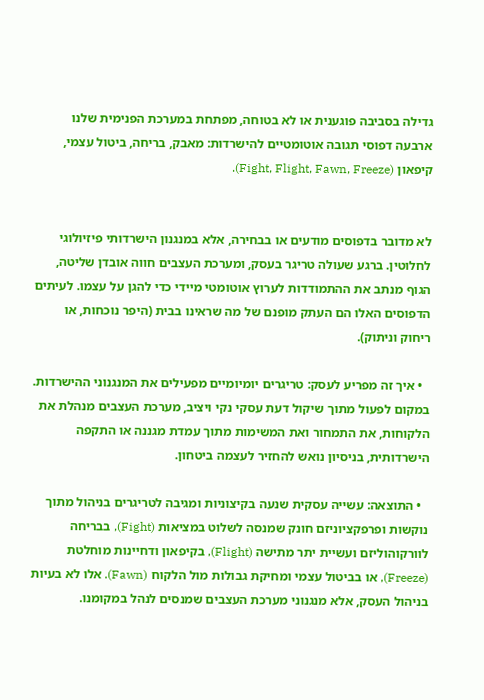גדילה בסביבה פוגענית או לא בטוחה, מפתחת במערכת הפנימית שלנו ארבעה דפוסי תגובה אוטומטיים להישרדות: מאבק, בריחה, ביטול עצמי, קיפאון (Fight, Flight, Fawn, Freeze).


לא מדובר בדפוסים מודעים או בבחירה, אלא במנגנון הישרדותי פיזיולוגי לחלוטין. ברגע שעולה טריגר בעסק, ומערכת העצבים חווה אובדן שליטה, הגוף מנתב את ההתמודדות לערוץ אוטומטי מיידי כדי להגן על עצמו. לעיתים הדפוסים האלו הם העתק מופנם של מה שראינו בבית (היפר נוכחות, או ריחוק וניתוק).

  • איך זה מפריע לעסק: טריגרים יומיומיים מפעילים את המנגנוני ההישרדות. במקום לפעול מתוך שיקול דעת עסקי נקי ויציב, מערכת העצבים מנהלת את הלקוחות, את התמחור ואת המשימות מתוך עמדת מגננה או התקפה הישרדותית, בניסיון נואש להחזיר לעצמה ביטחון.

  • התוצאה: עשייה עסקית שנעה בקיצוניות ומגיבה לטריגרים בניהול מתוך נוקשות ופרפקציוניזם חונק שמנסה לשלוט במציאות (Fight), בבריחה לוורקוהוליזם ועשיית יתר מתישה (Flight), בקיפאון ודחיינות מוחלטת (Freeze), או בביטול עצמי ומחיקת גבולות מול הלקוח (Fawn). אלו לא בעיות בניהול העסק, אלא מנגנוני מערכת העצבים שמנסים לנהל במקומנו.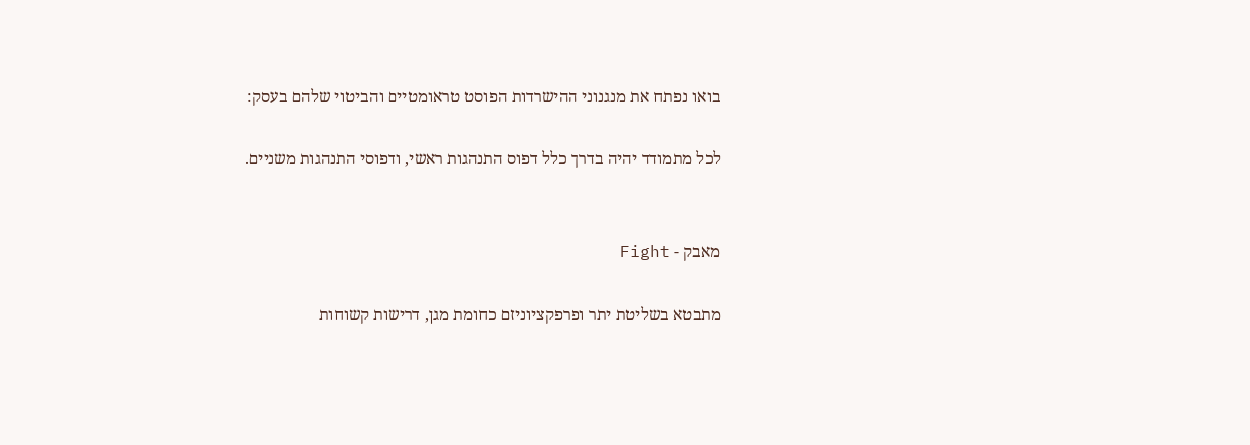בואו נפתח את מנגנוני ההישרדות הפוסט טראומטיים והביטוי שלהם בעסק:

לכל מתמודד יהיה בדרך כלל דפוס התנהגות ראשי, ודפוסי התנהגות משניים.


מאבק - Fight

מתבטא בשליטת יתר ופרפקציוניזם כחומת מגן, דרישות קשוחות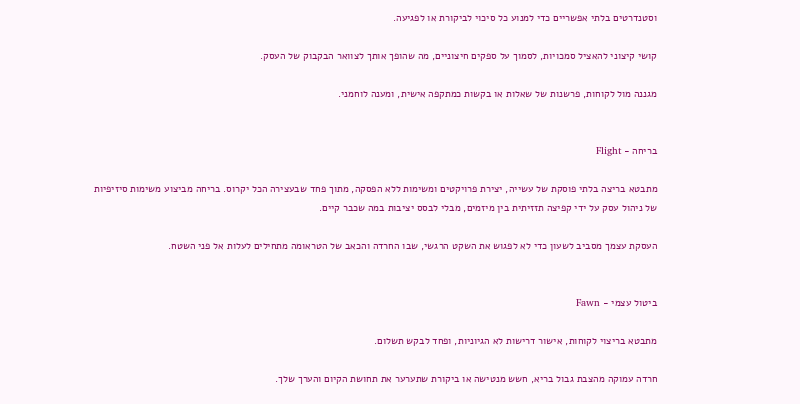וסטנדרטים בלתי אפשריים כדי למנוע כל סיכוי לביקורת או לפגיעה.

קושי קיצוני להאציל סמכויות, לסמוך על ספקים חיצוניים, מה שהופך אותך לצוואר הבקבוק של העסק.

מגננה מול לקוחות, פרשנות של שאלות או בקשות כמתקפה אישית, ומענה לוחמני.


בריחה - Flight

מתבטא בריצה בלתי פוסקת של עשייה, יצירת פרויקטים ומשימות ללא הפסקה, מתוך פחד שבעצירה הכל יקרוס. בריחה מביצוע משימות סיזיפיות של ניהול עסק על ידי קפיצה תזזיתית בין מיזמים, מבלי לבסס יציבות במה שכבר קיים.

העסקת עצמך מסביב לשעון כדי לא לפגוש את השקט הרגשי, שבו החרדה והכאב של הטראומה מתחילים לעלות אל פני השטח.


ביטול עצמי - Fawn

מתבטא בריצוי לקוחות, אישור דרישות לא הגיוניות, ופחד לבקש תשלום.

חרדה עמוקה מהצבת גבול בריא, חשש מנטישה או ביקורת שתערער את תחושת הקיום והערך שלך.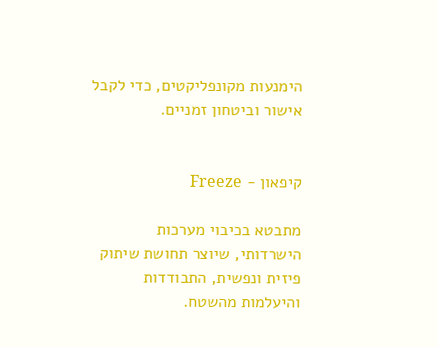הימנעות מקונפליקטים, כדי לקבל אישור וביטחון זמניים.


קיפאון - Freeze

מתבטא בכיבוי מערכות הישרדותי, שיוצר תחושת שיתוק פיזית ונפשית, התבודדות והיעלמות מהשטח.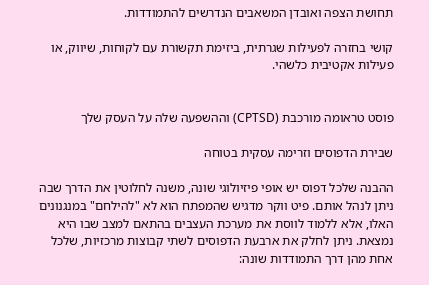תחושת הצפה ואובדן המשאבים הנדרשים להתמודדות.

קושי בחזרה לפעילות שגרתית, ביזימת תקשורת עם לקוחות, שיווק, או פעילות אקטיבית כלשהי.


פוסט טראומה מורכבת (CPTSD) וההשפעה שלה על העסק שלך

שבירת הדפוסים וזרימה עסקית בטוחה

ההבנה שלכל דפוס יש אופי פיזיולוגי שונה, משנה לחלוטין את הדרך שבה ניתן לנהל אותם. פיט ווקר מדגיש שהמפתח הוא לא "להילחם" במנגנונים האלו, אלא ללמוד לווסת את מערכת העצבים בהתאם למצב שבו היא נמצאת. ניתן לחלק את ארבעת הדפוסים לשתי קבוצות מרכזיות, שלכל אחת מהן דרך התמודדות שונה: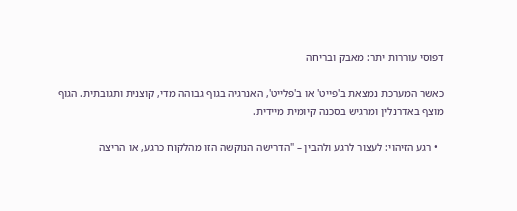דפוסי עוררות יתר: מאבק ובריחה

כאשר המערכת נמצאת ב'פייט' או ב'פלייט', האנרגיה בגוף גבוהה מדי, קוצנית ותגובתית. הגוף מוצף באדרנלין ומרגיש בסכנה קיומית מיידית.

  • רגע הזיהוי: לעצור לרגע ולהבין – "הדרישה הנוקשה הזו מהלקוח כרגע, או הריצה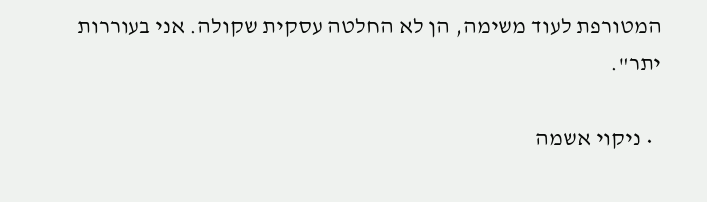המטורפת לעוד משימה, הן לא החלטה עסקית שקולה. אני בעוררות יתר".

  • ניקוי אשמה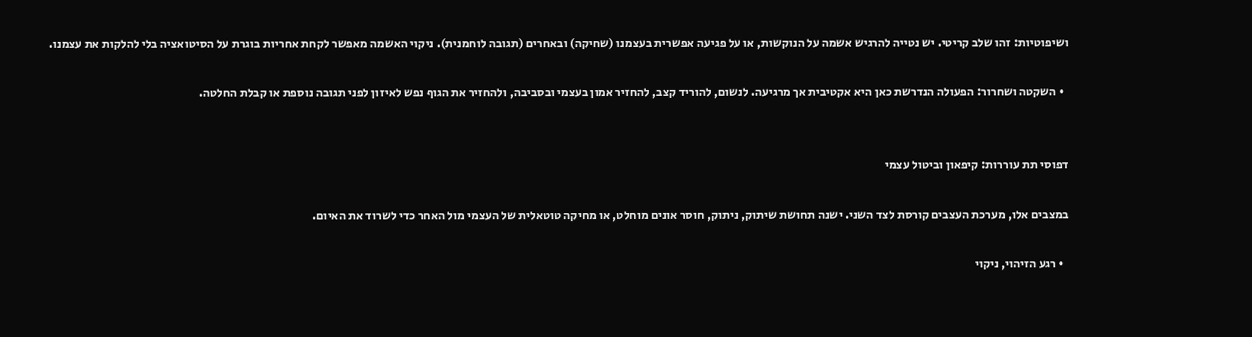ושיפוטיות: זהו שלב קריטי. יש נטייה להרגיש אשמה על הנוקשות, או על פגיעה אפשרית בעצמנו (שחיקה) ובאחרים (תגובה לוחמנית). ניקוי האשמה מאפשר לקחת אחריות בוגרת על הסיטואציה בלי להלקות את עצמנו.

  • השקטה ושחרור: הפעולה הנדרשת כאן היא אקטיבית אך מרגיעה. לנשום, להוריד קצב, להחזיר אמון בעצמי ובסביבה, ולהחזיר את הגוף נפש לאיזון לפני תגובה נוספת או קבלת החלטה.


דפוסי תת עוררות: קיפאון וביטול עצמי

במצבים אלו, מערכת העצבים קורסת לצד השני. ישנה תחושת שיתוק, ניתוק, חוסר אונים מוחלט, או מחיקה טוטאלית של העצמי מול האחר כדי לשרוד את האיום.

  • רגע הזיהוי, ניקוי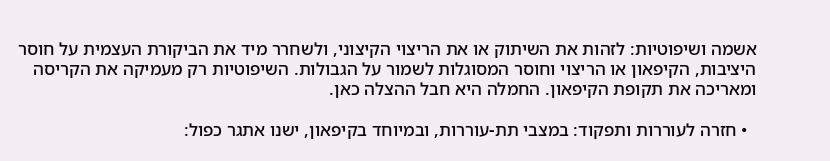אשמה ושיפוטיות: לזהות את השיתוק או את הריצוי הקיצוני, ולשחרר מיד את הביקורת העצמית על חוסר היציבות, הקיפאון או הריצוי וחוסר המסוגלות לשמור על הגבולות. השיפוטיות רק מעמיקה את הקריסה ומאריכה את תקופת הקיפאון. החמלה היא חבל ההצלה כאן.

  • חזרה לעוררות ותפקוד: במצבי תת-עוררות, ובמיוחד בקיפאון, ישנו אתגר כפול: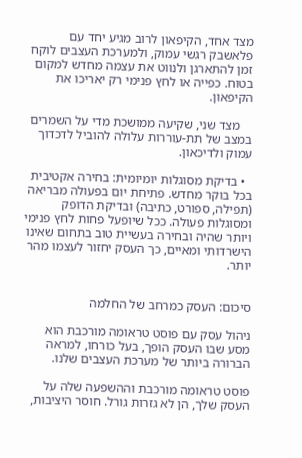מצד אחד, הקיפאון לרוב מגיע יחד עם פלאשבק רגשי עמוק, ולמערכת העצבים לוקח זמן להתארגן ולנווט את עצמה מחדש למקום בטוח. כפייה או לחץ פנימי רק יאריכו את הקיפאון.

    מצד שני, שקיעה ממושכת מדי על השמרים במצב של תת-עוררות עלולה להוביל לדכדוך עמוק ולדיכאון.

  • בדיקת מסוגלות יומיומית: בחירה אקטיבית בכל בוקר מחדש. פתיחת יום בפעולה מבריאה (תפילה, ספורט, כתיבה) ובדיקת הדופק ומסוגלות פעולה. ככל שיופעל פחות לחץ פנימי ויותר שהיה ובחירה בעשיית טוב בתחום שאינו הישרדותי ומאיים, כך העסק יחזור לעצמו מהר יותר.


סיכום: העסק כמרחב של החלמה

ניהול עסק עם פוסט טראומה מורכבת הוא מסע שבו העסק הופך, בעל כורחו, למראה הברורה ביותר של מערכת העצבים שלנו.

פוסט טראומה מורכבת וההשפעה שלה על העסק שלך, הן לא גזרות גורל. חוסר היציבות,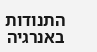התנודות באנרגיה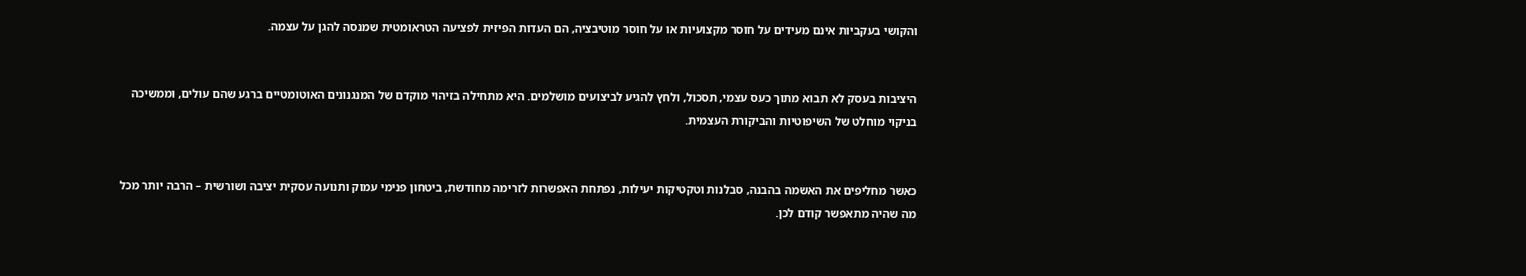והקושי בעקביות אינם מעידים על חוסר מקצועיות או על חוסר מוטיבציה, הם העדות הפיזית לפציעה הטראומטית שמנסה להגן על עצמה.


היציבות בעסק לא תבוא מתוך כעס עצמי, תסכול, ולחץ להגיע לביצועים מושלמים. היא מתחילה בזיהוי מוקדם של המנגנונים האוטומטיים ברגע שהם עולים, וממשיכה בניקוי מוחלט של השיפוטיות והביקורת העצמית.


כאשר מחליפים את האשמה בהבנה, סבלנות וטקטיקות יעילות, נפתחת האפשרות לזרימה מחודשת, ביטחון פנימי עמוק ותנועה עסקית יציבה ושורשית – הרבה יותר מכל מה שהיה מתאפשר קודם לכן.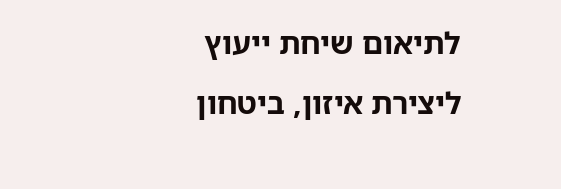לתיאום שיחת ייעוץ ליצירת איזון, ביטחון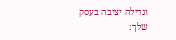וגדילה יציבה בעסק שלך: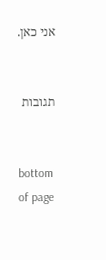אני כאן.


תגובות


bottom of page